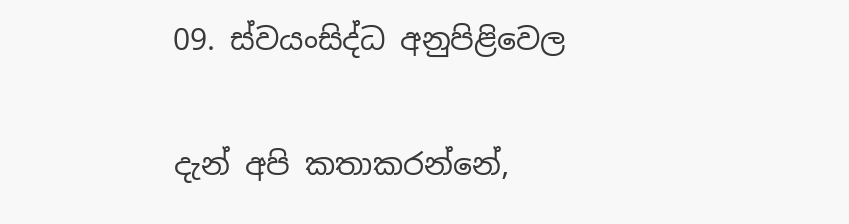09. ස්වයංසිද්ධ අනුපිළිවෙල

දැන් අපි කතාකරන්නේ,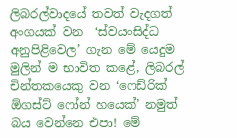ලිබරල්වාදයේ තවත් වැදගත් අංගයක් වන  ‘ස්වයංසිද්ධ අනුපිළිවෙල’ ගැන මේ යෙදුම මුලින් ම භාවිත කළේ, ලිබරල් චින්තකයෙකු වන ‘ෆෙඩ්රික් ඕගස්ට් ෆෝන් හයෙක්’ නමුත් බය වෙන්නෙ එපා! මේ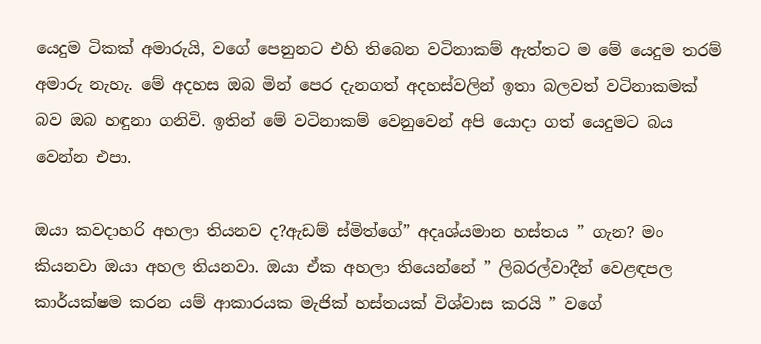යෙදුම ටිකක් අමාරුයි, වගේ පෙනුනට එහි තිබෙන වටිනාකම් ඇත්තට ම මේ යෙදුම තරම් අමාරු නැහැ. මේ අදහස ඔබ මින් පෙර දැනගත් අදහස්වලින් ඉතා බලවත් වටිනාකමක්‌ බව ඔබ හඳුනා ගනිවි. ඉතින් මේ වටිනාකම් වෙනුවෙන් අපි යොදා ගත් යෙදුමට බය වෙන්න එපා.

ඔයා කවදාහරි අහලා තියනව ද?ඇඩම් ස්මිත්ගේ” අදෘශ්යමාන හස්තය ” ගැන? මං කියනවා ඔයා අහල තියනවා. ඔයා ඒක අහලා තියෙන්නේ ” ලිබරල්වාදීන් වෙළඳපල කාර්යක්ෂම කරන යම් ආකාරයක මැජික් හස්තයක් විශ්වාස කරයි ” වගේ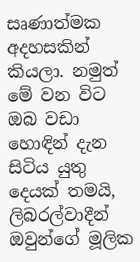සෘණාත්මක අදහසකින් කියලා. නමුත් මේ වන විට ඔබ වඩා හොඳින් දැන සිටිය යුතු දෙයක් තමයි, ලිබරල්වාදීන් ඔවුන්ගේ මූලික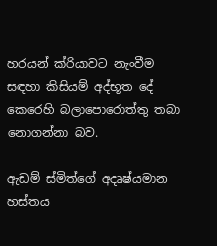හරයන් ක්රියාවට නැංවීම සඳහා කිසියම් අද්භූත දේ කෙරෙහි බලාපොරොත්තු තබා නොගන්නා බව.

ඇඩම් ස්මිත්ගේ අදෘෂ්යමාන හස්තය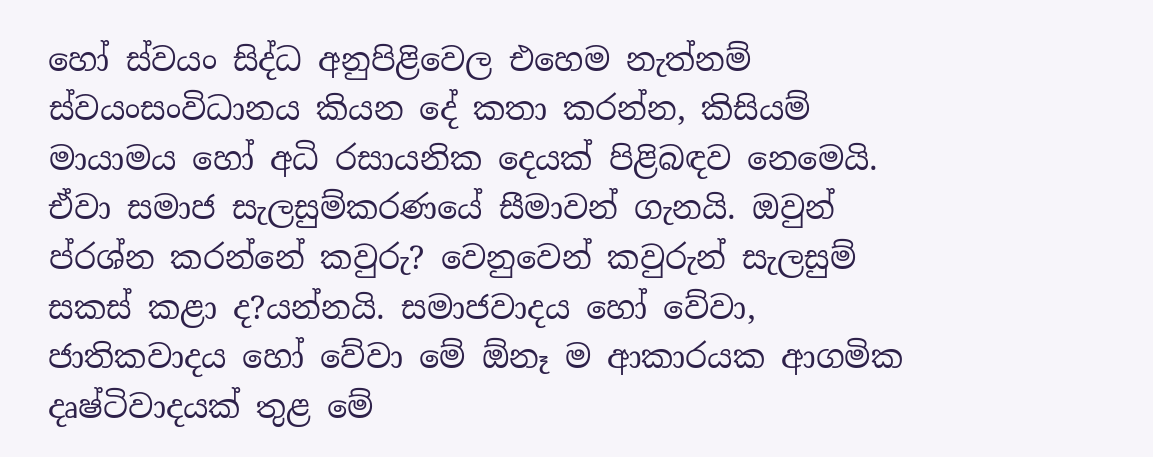හෝ ස්වයං සිද්ධ අනුපිළිවෙල එහෙම නැත්නම් ස්වයංසංවිධානය කියන දේ කතා කරන්න, කිසියම් මායාමය හෝ අධි රසායනික දෙයක් පිළිබඳව නෙමෙයි. ඒවා සමාජ සැලසුම්කරණයේ සීමාවන් ගැනයි. ඔවුන් ප්රශ්න කරන්නේ කවුරු? වෙනුවෙන් කවුරුන් සැලසුම් සකස් කළා ද?යන්නයි. සමාජවාදය හෝ වේවා, ජාතිකවාදය හෝ වේවා මේ ඕනෑ ම ආකාරයක ආගමික දෘෂ්ටිවාදයක් තුළ මේ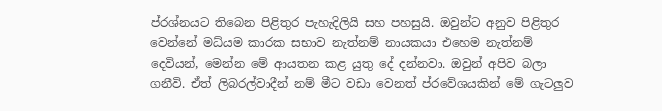ප්රශ්නයට තිබෙන පිළිතුර පැහැදිලියි සහ පහසුයි. ඔවුන්ට අනුව පිළිතුර වෙන්නේ මධ්යම කාරක සභාව නැත්නම් නායකයා එහෙම නැත්නම් දෙවියන්, මෙන්න මේ ආයතන කළ යුතු දේ දන්නවා. ඔවුන් අපිව බලා ගනීවි. ඒත් ලිබරල්වාදීන් නම් මීට වඩා වෙනත් ප්රවේශයකින් මේ ගැටලුව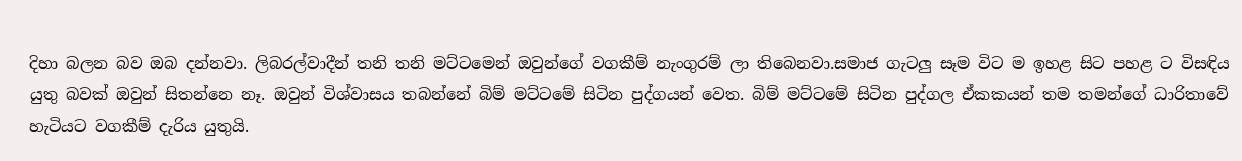දිහා බලන බව ඔබ දන්නවා. ලිබරල්වාදීන් තනි තනි මට්ටමෙන් ඔවුන්ගේ වගකීම් නැංගුරම් ලා තිබෙනවා.සමාජ ගැටලු සෑම විට ම ඉහළ සිට පහළ ට විසඳිය යුතු බවක් ඔවුන් සිතන්නෙ නෑ. ඔවුන් විශ්වාසය තබන්නේ බිම් මට්ටමේ සිටින පුද්ගයන් වෙත. බිම් මට්ටමේ සිටින පුද්ගල ඒකකයන් තම තමන්ගේ ධාරිතාවේ හැටියට වගකීම් දැරිය යුතුයි.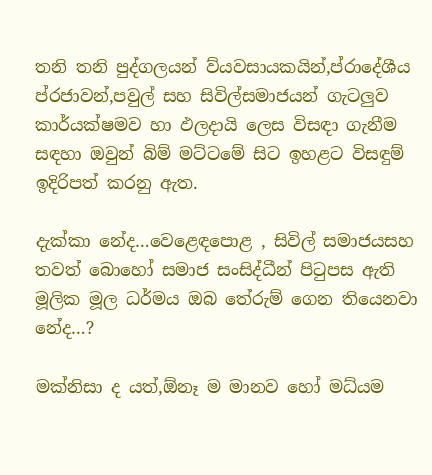තනි තනි පුද්ගලයන් ව්යවසායකයින්,ප්රාදේශීය ප්රජාවන්,පවුල් සහ සිවිල්සමාජයන් ගැටලුව කාර්යක්ෂමව හා ඵලදායි ලෙස විසඳා ගැනීම සඳහා ඔවුන් බිම් මට්ටමේ සිට ඉහළට විසඳුම් ඉදිරිපත් කරනු ඇත.

දැක්කා නේද…වෙළෙඳපොළ , සිවිල් සමාජයසහ තවත් බොහෝ සමාජ සංසිද්ධීන් පිටුපස ඇති මූලික මූල ධර්මය ඔබ තේරුම් ගෙන තියෙනවා නේද…?

මක්නිසා ද යත්,ඕනෑ ම මානව හෝ මධ්යම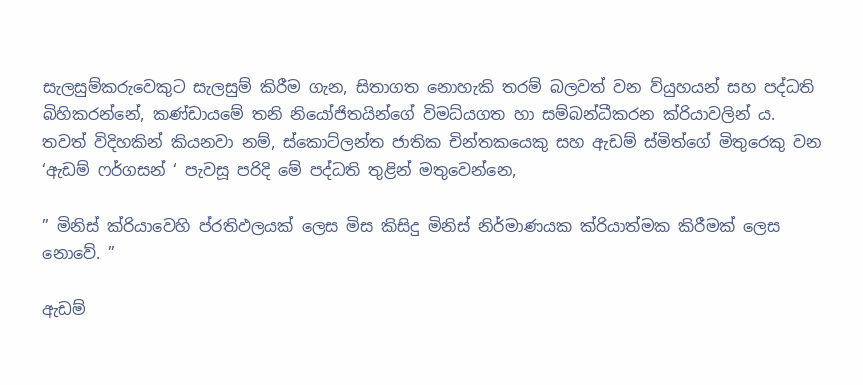සැලසුම්කරුවෙකුට සැලසුම් කිරීම ගැන, සිතාගත නොහැකි තරම් බලවත් වන ව්යුහයන් සහ පද්ධති බිහිකරන්නේ, කණ්ඩායමේ තනි නියෝජිතයින්ගේ විමධ්යගත හා සම්බන්ධීකරන ක්රියාවලින් ය. තවත් විදිහකින් කියනවා නම්, ස්කොට්ලන්ත ජාතික චින්තකයෙකු සහ ඇඩම් ස්මිත්ගේ මිතුරෙකු වන ‘ඇඩම් ෆර්ගසන් ‘ පැවසූ පරිදි මේ පද්ධති තුළින් මතුවෙන්නෙ,

” මිනිස් ක්රියාවෙහි ප්රතිඵලයක් ලෙස මිස කිසිදු මිනිස් නිර්මාණයක ක්රියාත්මක කිරීමක් ලෙස නොවේ. ”

ඇඩම්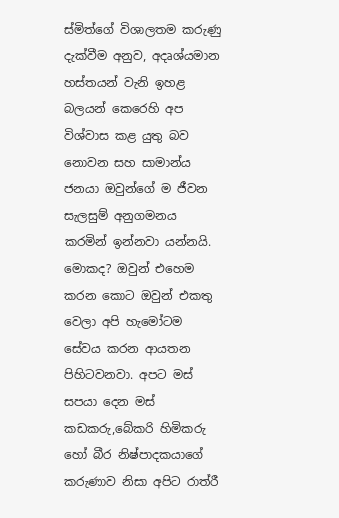ස්මිත්ගේ විශාලතම කරුණු දැක්වීම අනුව, අදෘශ්යමාන හස්තයන් වැනි ඉහළ බලයන් කෙරෙහි අප විශ්වාස කළ යුතු බව නොවන සහ සාමාන්ය ජනයා ඔවුන්ගේ ම ජීවන සැලසුම් අනුගමනය කරමින් ඉන්නවා යන්නයි. මොකද? ඔවුන් එහෙම කරන කොට ඔවුන් එකතු වෙලා අපි හැමෝටම සේවය කරන ආයතන පිහිටවනවා. අපට මස් සපයා දෙන මස් කඩකරු,බේකරි හිමිකරු හෝ බීර නිෂ්පාදකයාගේ කරුණාව නිසා අපිට රාත්රී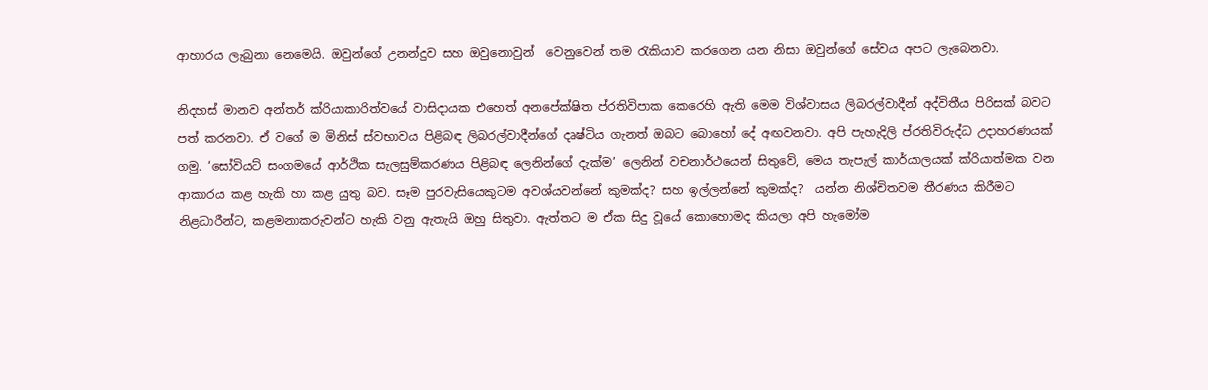ආහාරය ලැබුනා නෙමෙයි. ඔවුන්ගේ උනන්දුව සහ ඔවුනොවුන්  වෙනුවෙන් තම රැකියාව කරගෙන යන නිසා ඔවුන්ගේ සේවය අපට ලැබෙනවා.

නිදහස් මානව අන්තර් ක්රියාකාරිත්වයේ වාසිදායක එහෙත් අනපේක්ෂිත ප්රතිවිපාක කෙරෙහි ඇති මෙම විශ්වාසය ලිබරල්වාදීන් අද්විතීය පිරිසක් බවට පත් කරනවා. ඒ වගේ ම මිනිස් ස්වභාවය පිළිබඳ ලිබරල්වාදීන්ගේ දෘෂ්ටිය ගැනත් ඔබට බොහෝ දේ අඟවනවා. අපි පැහැදිලි ප්රතිවිරුද්ධ උදාහරණයක් ගමු. ‘සෝවියට් සංගමයේ ආර්ථික සැලසුම්කරණය පිළිබඳ ලෙනින්ගේ දැක්ම’ ලෙනින් වචනාර්ථයෙන් සිතුවේ, මෙය තැපැල් කාර්යාලයක් ක්රියාත්මක වන ආකාරය කළ හැකි හා කළ යුතු බව. සෑම පුරවැසියෙකුටම අවශ්යවන්නේ කුමක්ද? සහ ඉල්ලන්නේ කුමක්ද?  යන්න නිශ්චිතවම තීරණය කිරීමට නිළධාරීන්ට, කළමනාකරුවන්ට හැකි වනු ඇතැයි ඔහු සිතුවා. ඇත්තට ම ඒක සිදු වූයේ කොහොමද කියලා අපි හැමෝම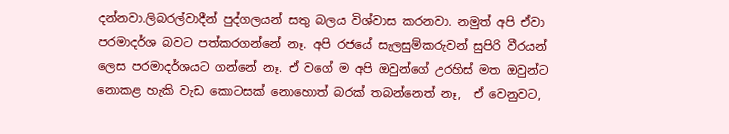දන්නවා.ලිබරල්වාදීන් පුද්ගලයන් සතු බලය විශ්වාස කරනවා. නමුත් අපි ඒවා පරමාදර්ශ බවට පත්කරගන්නේ නෑ. අපි රජයේ සැලසුම්කරුවන් සුපිරි වීරයන් ලෙස පරමාදර්ශයට ගන්නේ නෑ. ඒ වගේ ම අපි ඔවුන්ගේ උරහිස් මත ඔවුන්ට නොකළ හැකි වැඩ කොටසක් නොහොත් බරක් තබන්නෙත් නෑ,  ඒ වෙනුවට,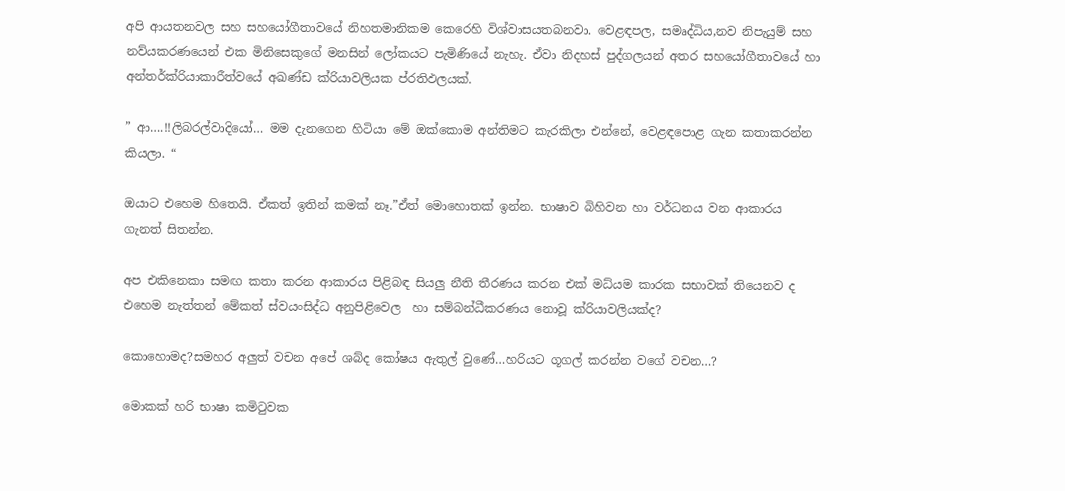අපි ආයතනවල සහ සහයෝගීතාවයේ නිහතමානිකම කෙරෙහි විශ්වාසයතබනවා. වෙළඳපල, සමෘද්ධිය,නව නිපැයුම් සහ නව්යකරණයෙන් එක මිනිසෙකුගේ මනසින් ලෝකයට පැමිණියේ නැහැ. ඒවා නිදහස් පුද්ගලයන් අතර සහයෝගීතාවයේ හා අන්තර්ක්රියාකාරීත්වයේ අඛණ්ඩ ක්රියාවලියක ප්රතිඵලයක්.

” ආ….!!ලිබරල්වාදියෝ… මම දැනගෙන හිටියා මේ ඔක්කොම අන්තිමට කැරකිලා එන්නේ, වෙළඳපොළ ගැන කතාකරන්න කියලා. “

ඔයාට එහෙම හිතෙයි. ඒකත් ඉතින් කමක් නෑ.”ඒත් මොහොතක්‌ ඉන්න. භාෂාව බිහිවන හා වර්ධනය වන ආකාරය ගැනත් සිතන්න.

අප එකිනෙකා සමඟ කතා කරන ආකාරය පිළිබඳ සියලු නීති තීරණය කරන එක් මධ්යම කාරක සභාවක් තියෙනව ද එහෙම නැත්තන් මේකත් ස්වයංසිද්ධ අනුපිළිවෙල  හා සම්බන්ධීකරණය නොවූ ක්රියාවලියක්ද?

කොහොමද?සමහර අලුත් වචන අපේ ශබ්ද කෝෂය ඇතුල් වුණේ…හරියට ගූගල් කරන්න වගේ වචන…?

මොකක් හරි භාෂා කමිටුවක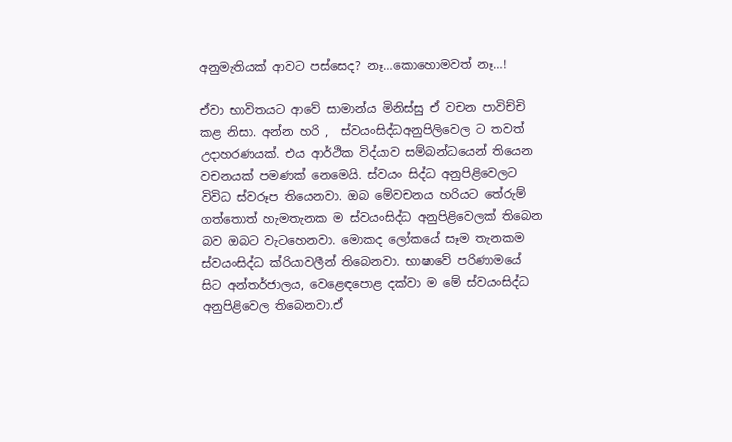අනුමැතියක් ආවට පස්සෙද? නෑ…කොහොමවත් නෑ…!

ඒවා භාවිතයට ආවේ සාමාන්ය මිනිස්සු ඒ වචන පාවිච්චි කළ නිසා. අන්න හරි ,  ස්වයංසිද්ධඅනුපිලිවෙල ට තවත් උදාහරණයක්. එය ආර්ථික විද්යාව සම්බන්ධයෙන් තියෙන වචනයක් පමණක් නෙමෙයි. ස්වයං සිද්ධ අනුපිළිවෙලට විවිධ ස්වරූප තියෙනවා. ඔබ මේවචනය හරියට තේරුම් ගත්තොත් හැමතැනක ම ස්වයංසිද්ධ අනුපිළිවෙලක් තිබෙන බව ඔබට වැටහෙනවා. මොකද ලෝකයේ සෑම තැනකම ස්වයංසිද්ධ ක්රියාවලීන් තිබෙනවා. භාෂාවේ පරිණාමයේ සිට අන්තර්ජාලය, වෙළෙඳපොළ දක්වා ම මේ ස්වයංසිද්ධ අනුපිළිවෙල තිබෙනවා.ඒ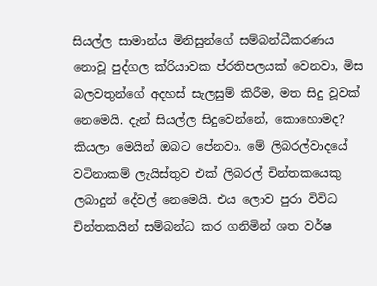සියල්ල සාමාන්ය මිනිසුන්ගේ සම්බන්ධීකරණය නොවූ පුද්ගල ක්රියාවක ප්රතිපලයක් වෙනවා, මිස බලවතුන්ගේ අදහස් සැලසුම් කිරීම, මත සිදු වූවක් නෙමෙයි. දැන් සියල්ල සිදුවෙන්නේ, කොහොමද?  කියලා මෙයින් ඔබට පේනවා. මේ ලිබරල්වාදයේ වටිනාකම් ලැයිස්තුව එක් ලිබරල් චින්තකයෙකු ලබාදුන් දේවල් නෙමෙයි. එය ලොව පුරා විවිධ චින්තකයින් සම්බන්ධ කර ගනිමින් ශත වර්ෂ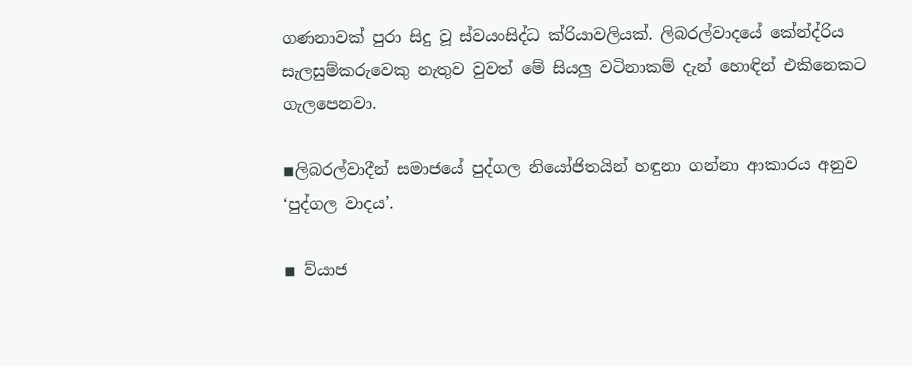ගණනාවක් පුරා සිදු වූ ස්වයංසිද්ධ ක්රියාවලියක්. ලිබරල්වාදයේ කේන්ද්රිය සැලසුම්කරුවෙකු නැතුව වුවත් මේ සියලු වටිනාකම් දැන් හොඳින් එකිනෙකට ගැලපෙනවා.

◾ලිබරල්වාදීන් සමාජයේ පුද්ගල නියෝජිතයින් හඳුනා ගන්නා ආකාරය අනුව ‘පුද්ගල වාදය’.

◾ ව්යාජ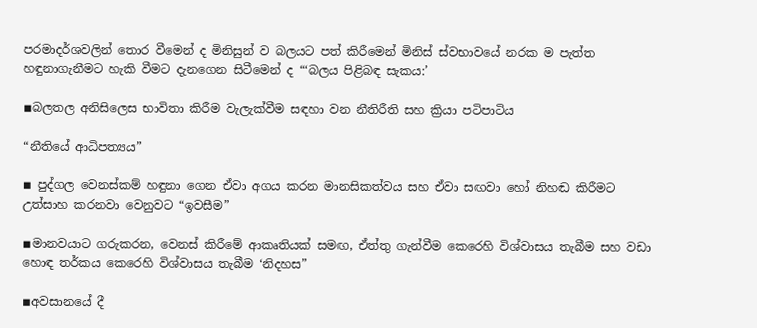පරමාදර්ශවලින් තොර වීමෙන් ද මිනිසුන් ව බලයට පත් කිරීමෙන් මිනිස් ස්වභාවයේ නරක ම පැත්ත හඳුනාගැනීමට හැකි වීමට දැනගෙන සිටීමෙන් ද “‘බලය පිළිබඳ සැකය:’

◾බලතල අනිසිලෙස භාවිතා කිරීම වැලැක්වීම සඳහා වන නීතිරීති සහ ක්‍රියා පටිපාටිය

“නීතියේ ආධිපත්‍යය”

◾ පුද්ගල වෙනස්කම් හඳුනා ගෙන ඒවා අගය කරන මානසිකත්වය සහ ඒවා සඟවා හෝ නිහඬ කිරීමට උත්සාහ කරනවා වෙනුවට “ඉවසීම”

◾මානවයාට ගරුකරන, වෙනස් කිරීමේ ආකෘතියක් සමඟ, ඒත්තු ගැන්වීම කෙරෙහි විශ්වාසය තැබීම සහ වඩා හොඳ තර්කය කෙරෙහි විශ්වාසය තැබීම ‘නිදහස”

◾අවසානයේ දී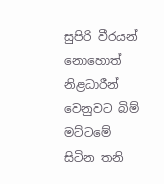සුපිරි වීරයන් නොහොත් නිළධාරීන් වෙනුවට බිම් මට්ටමේ සිටින තනි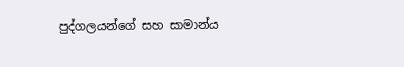පුද්ගලයන්ගේ සහ සාමාන්ය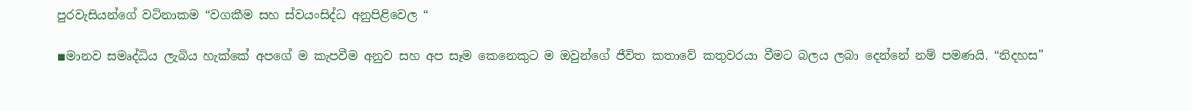පුරවැසියන්ගේ වටිනාකම “වගකීම සහ ස්වයංසිද්ධ අනුපිළිවෙල “

◾මානව සමෘද්ධිය ලැබිය හැක්කේ අපගේ ම කැපවීම අනුව සහ අප සෑම කෙනෙකුට ම ඔවුන්ගේ ජීවිත කතාවේ කතුවරයා වීමට බලය ලබා දෙන්නේ නම් පමණයි. “නිදහස”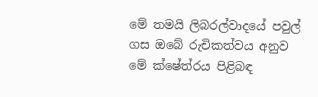මේ තමයි ලිබරල්වාදයේ පවුල් ගස ඔබේ රුචිකත්වය අනුව මේ ක්ෂේත්රය පිළිබඳ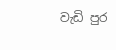වැඩි පුර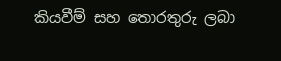කියවීම් සහ තොරතුරු ලබා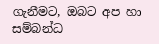ගැනීමට, ඔබට අප හා සම්බන්ධ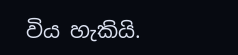විය හැකියි.